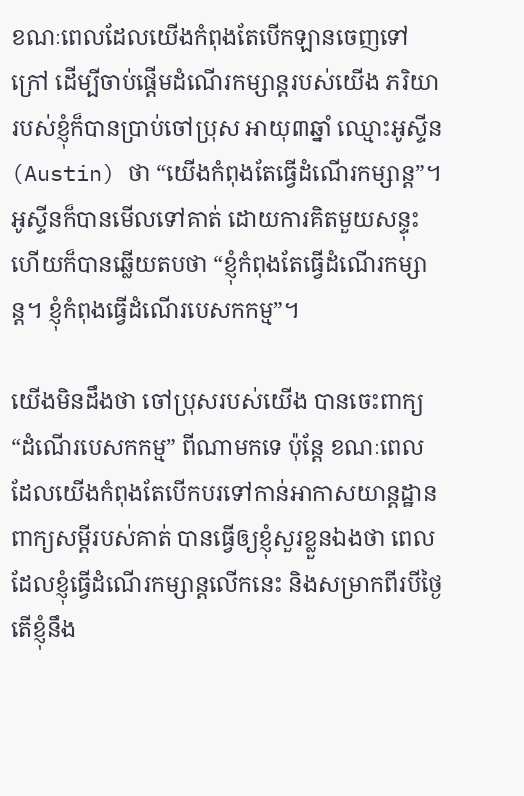ខណៈពេលដែលយើងកំពុងតែបើកឡានចេញទៅក្រៅ ដើម្បីចាប់ផ្តើមដំណើរកម្សាន្តរបស់យើង ភរិយារបស់ខ្ញុំក៏បានប្រាប់ចៅប្រុស អាយុ៣ឆ្នាំ ឈ្មោះអូស្ទីន(Austin) ថា “យើងកំពុងតែធ្វើដំណើរកម្សាន្ត”។ អូស្ទីនក៏បានមើលទៅគាត់ ដោយការគិតមួយសន្ទុះ ហើយក៏បានឆ្លើយតបថា “ខ្ញុំកំពុងតែធ្វើដំណើរកម្សាន្ត។ ខ្ញុំកំពុងធ្វើដំណើរបេសកកម្ម”។

យើងមិនដឹងថា ចៅប្រុសរបស់យើង បានចេះពាក្យ “ដំណើរបេសកកម្ម” ពីណាមកទេ ប៉ុន្តែ ខណៈពេលដែលយើងកំពុងតែបើកបរទៅកាន់អាកាសយាន្តដ្ឋាន ពាក្យសម្តីរបស់គាត់ បានធ្វើឲ្យខ្ញុំសួរខ្លួនឯងថា ពេលដែលខ្ញុំធ្វើដំណើរកម្សាន្តលើកនេះ និងសម្រាកពីរបីថ្ងៃ តើខ្ញុំនឹង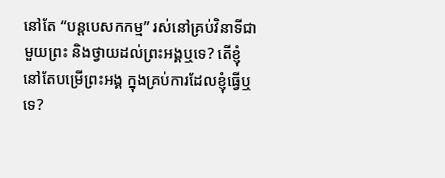នៅតែ “បន្តបេសកកម្ម” រស់នៅគ្រប់វិនាទីជាមួយព្រះ និងថ្វាយដល់ព្រះអង្គឬទេ? តើខ្ញុំនៅតែបម្រើព្រះអង្គ ក្នុងគ្រប់ការដែលខ្ញុំធ្វើឬទេ?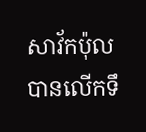សាវ័កប៉ុលបានលើកទឹ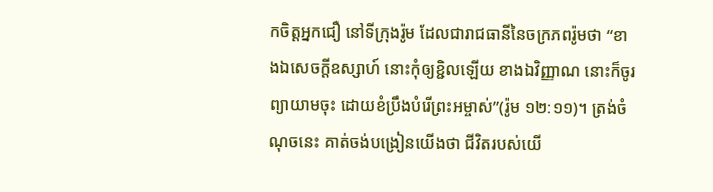កចិត្តអ្នកជឿ នៅទីក្រុងរ៉ូម ដែលជារាជធានីនៃចក្រភពរ៉ូមថា “ខាងឯសេចក្តីឧស្សាហ៍ នោះកុំឲ្យខ្ជិលឡើយ ខាងឯវិញ្ញាណ នោះក៏ចូរព្យាយាមចុះ ដោយខំប្រឹងបំរើព្រះអម្ចាស់”(រ៉ូម ១២:១១)។ ត្រង់ចំណុចនេះ គាត់ចង់បង្រៀនយើងថា ជីវិតរបស់យើ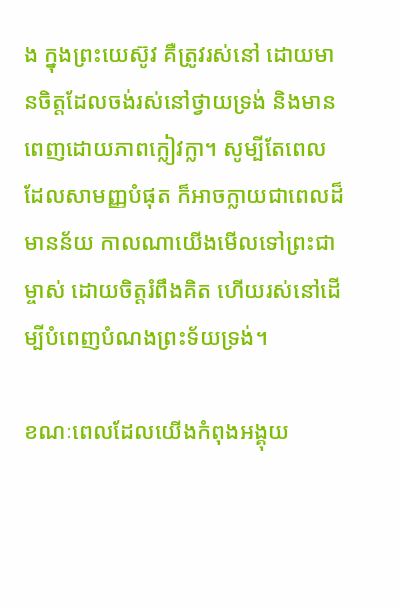ង ក្នុងព្រះយេស៊ូវ គឺត្រូវរស់នៅ ដោយមានចិត្តដែលចង់រស់នៅថ្វាយទ្រង់ និងមានពេញដោយភាពក្លៀវក្លា។ សូម្បីតែពេលដែលសាមញ្ញបំផុត ក៏អាចក្លាយជាពេលដ៏មានន័យ កាលណាយើងមើលទៅព្រះជាម្ចាស់ ដោយចិត្តរំពឹងគិត ហើយរស់នៅដើម្បីបំពេញបំណងព្រះទ័យទ្រង់។

ខណៈពេលដែលយើងកំពុងអង្គុយ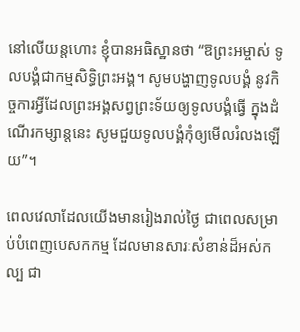នៅលើយន្តហោះ ខ្ញុំបានអធិស្ឋានថា “ឱព្រះអម្ចាស់ ទូលបង្គំជាកម្មសិទ្ធិព្រះអង្គ។ សូមបង្ហាញទូលបង្គំ នូវកិច្ចការអ្វីដែលព្រះអង្គសព្វព្រះទ័យឲ្យទូលបង្គំធ្វើ ក្នុងដំណើរកម្សាន្តនេះ សូមជួយទូលបង្គំកុំឲ្យមើលរំលងឡើយ”។

ពេលវេលាដែលយើងមានរៀងរាល់ថ្ងៃ ជាពេលសម្រាប់បំពេញបេសកកម្ម ដែលមានសារៈសំខាន់ដ៏អស់កល្ប ជា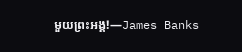មួយព្រះអង្គ!—James Banks